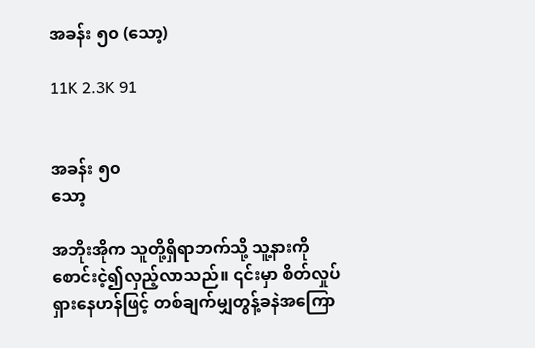အခန်း ၅၀ (သော့)

11K 2.3K 91


အခန်း ၅၀
သော့

အဘိုးအိုက သူတို့ရှိရာဘက်သို့ သူ့နားကိုစောင်းငဲ့၍လှည့်လာသည်။ ၎င်းမှာ စိတ်လှုပ်ရှားနေဟန်ဖြင့် တစ်ချက်မျှတွန့်ခနဲအကြော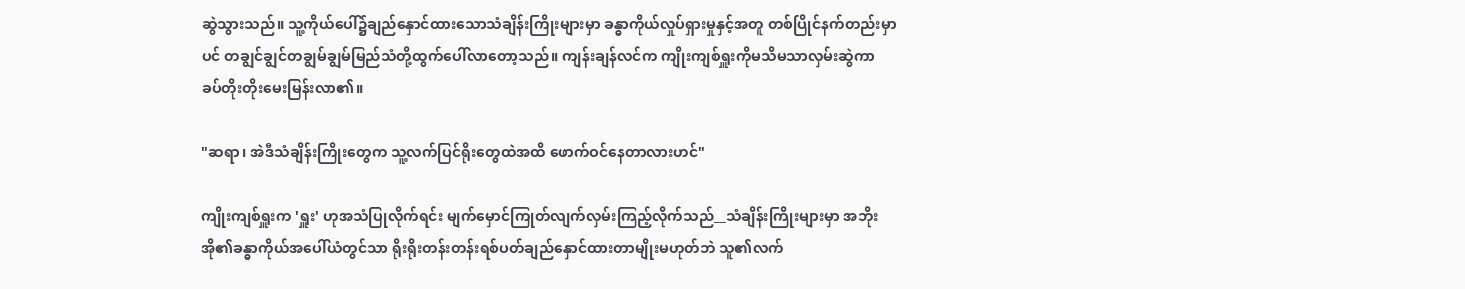ဆွဲသွားသည်။ သူ့ကိုယ်ပေါ်၌ချည်နှောင်ထားသောသံချိန်းကြိုးများမှာ ခန္ဓာကိုယ်လှုပ်ရှားမှုနှင့်အတူ တစ်ပြိုင်နက်တည်းမှာပင် တချွင်ချွင်တချွမ်ချွမ်မြည်သံတို့ထွက်ပေါ်လာတော့သည်။ ကျန်းချန်လင်က ကျိုးကျစ်ရှူးကိုမသိမသာလှမ်းဆွဲကာ ခပ်တိုးတိုးမေးမြန်းလာ၏။

"ဆရာ၊ အဲဒီသံချိန်းကြိုးတွေက သူ့လက်ပြင်ရိုးတွေထဲအထိ ဖောက်ဝင်နေတာလားဟင်"

ကျိုးကျစ်ရှူးက 'ရှူး' ဟုအသံပြုလိုက်ရင်း မျက်မှောင်ကြုတ်လျက်လှမ်းကြည့်လိုက်သည်__သံချိန်းကြိုးများမှာ အဘိုးအို၏ခန္ဓာကိုယ်အပေါ်ယံတွင်သာ ရိုးရိုးတန်းတန်းရစ်ပတ်ချည်နှောင်ထားတာမျိုးမဟုတ်ဘဲ သူ၏လက်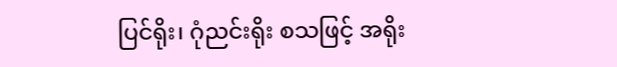ပြင်ရိုး၊ ဂုံညင်းရိုး စသဖြင့် အရိုး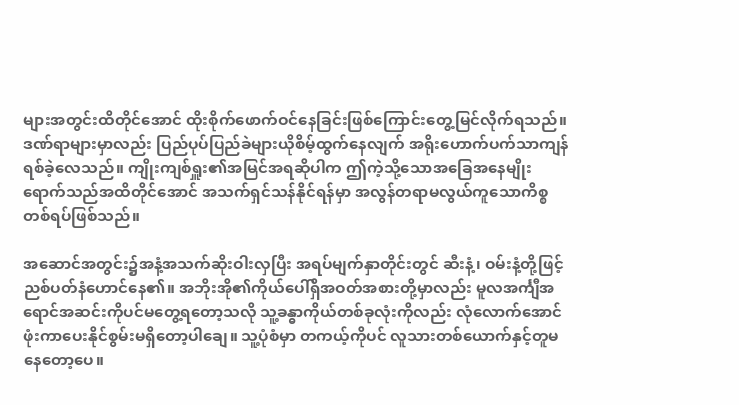များအတွင်းထိတိုင်အောင် ထိုးစိုက်ဖောက်ဝင်နေခြင်းဖြစ်ကြောင်းတွေ့မြင်လိုက်ရသည်။ ဒဏ်ရာများမှာလည်း ပြည်ပုပ်ပြည်ခဲများယိုစိမ့်ထွက်နေလျက် အရိုးဟောက်ပက်သာကျန်ရစ်ခဲ့လေသည်။ ကျိုးကျစ်ရှူး၏အမြင်အရဆိုပါက ဤကဲ့သို့သောအခြေအနေမျိုးရောက်သည်အထိတိုင်အောင် အသက်ရှင်သန်နိုင်ရန်မှာ အလွန်တရာမလွယ်ကူသောကိစ္စတစ်ရပ်ဖြစ်သည်။

အဆောင်အတွင်း၌အနံ့အသက်ဆိုးဝါးလှပြီး အရပ်မျက်နှာတိုင်းတွင် ဆီးနံ့၊ ဝမ်းနံ့တို့ဖြင့်ညစ်ပတ်နံဟောင်နေ၏။ အဘိုးအို၏ကိုယ်ပေါ်ရှိအဝတ်အစားတို့မှာလည်း မူလအင်္ကျီအရောင်အဆင်းကိုပင်မတွေ့ရတော့သလို သူ့ခန္ဓာကိုယ်တစ်ခုလုံးကိုလည်း လုံလောက်အောင်ဖုံးကာပေးနိုင်စွမ်းမရှိတော့ပါချေ။ သူ့ပုံစံမှာ တကယ့်ကိုပင် လူသားတစ်ယောက်နှင့်တူမနေတော့ပေ။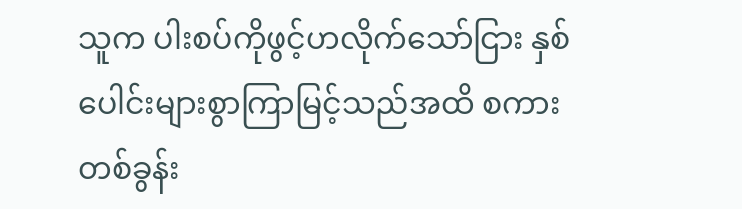သူက ပါးစပ်ကိုဖွင့်ဟလိုက်သော်ငြား နှစ်ပေါင်းများစွာကြာမြင့်သည်အထိ စကားတစ်ခွန်း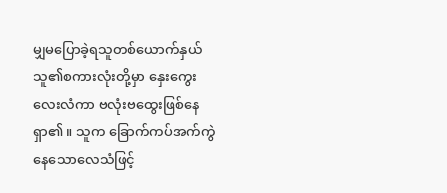မျှမပြောခဲ့ရသူတစ်ယောက်နှယ် သူ၏စကားလုံးတို့မှာ နှေးကွေးလေးလံကာ ဗလုံးဗထွေးဖြစ်နေရှာ၏။ သူက ခြောက်ကပ်အက်ကွဲနေသောလေသံဖြင့်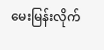မေးမြန်းလိုက်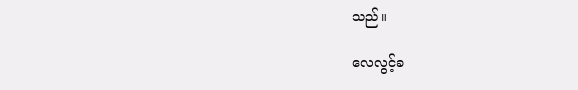သည်။

လေလွင့်ခ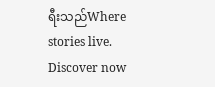ရီးသည်Where stories live. Discover now